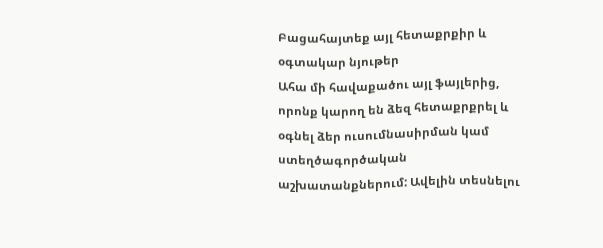Բացահայտեք այլ հետաքրքիր և օգտակար նյութեր
Ահա մի հավաքածու այլ ֆայլերից, որոնք կարող են ձեզ հետաքրքրել և օգնել ձեր ուսումնասիրման կամ ստեղծագործական աշխատանքներում: Ավելին տեսնելու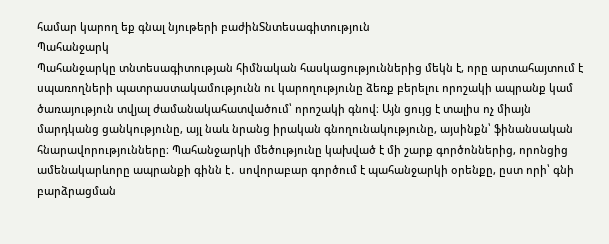համար կարող եք գնալ նյութերի բաժինՏնտեսագիտություն
Պահանջարկ
Պահանջարկը տնտեսագիտության հիմնական հասկացություններից մեկն է, որը արտահայտում է սպառողների պատրաստակամությունն ու կարողությունը ձեռք բերելու որոշակի ապրանք կամ ծառայություն տվյալ ժամանակահատվածում՝ որոշակի գնով։ Այն ցույց է տալիս ոչ միայն մարդկանց ցանկությունը, այլ նաև նրանց իրական գնողունակությունը, այսինքն՝ ֆինանսական հնարավորությունները։ Պահանջարկի մեծությունը կախված է մի շարք գործոններից, որոնցից ամենակարևորը ապրանքի գինն է․ սովորաբար գործում է պահանջարկի օրենքը, ըստ որի՝ գնի բարձրացման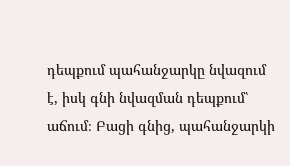դեպքում պահանջարկը նվազում է, իսկ գնի նվազման դեպքում՝ աճում։ Բացի գնից, պահանջարկի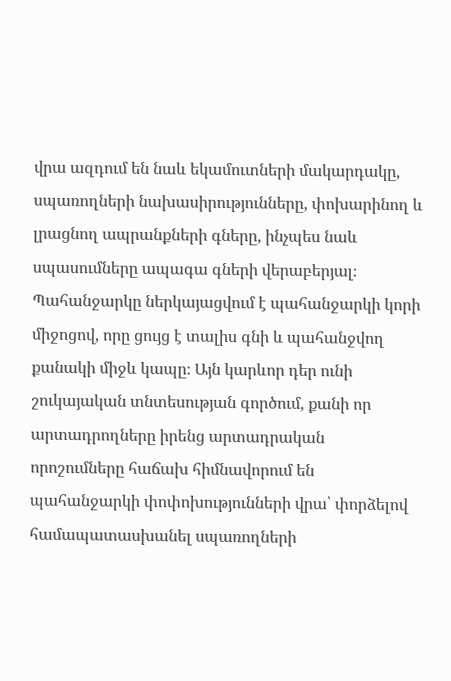վրա ազդում են նաև եկամուտների մակարդակը, սպառողների նախասիրությունները, փոխարինող և լրացնող ապրանքների գները, ինչպես նաև սպասումները ապագա գների վերաբերյալ։ Պահանջարկը ներկայացվում է պահանջարկի կորի միջոցով, որը ցույց է տալիս գնի և պահանջվող քանակի միջև կապը։ Այն կարևոր դեր ունի շուկայական տնտեսության գործում, քանի որ արտադրողները իրենց արտադրական որոշումները հաճախ հիմնավորում են պահանջարկի փոփոխությունների վրա՝ փորձելով համապատասխանել սպառողների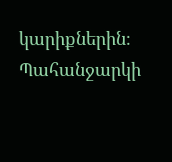կարիքներին։ Պահանջարկի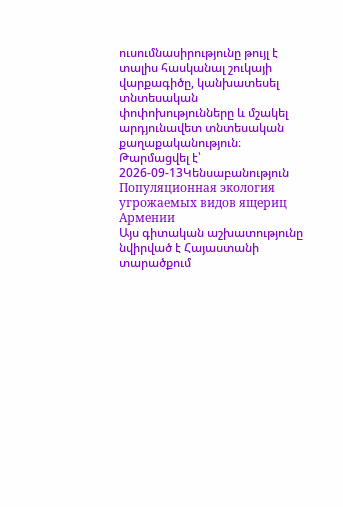ուսումնասիրությունը թույլ է տալիս հասկանալ շուկայի վարքագիծը, կանխատեսել տնտեսական փոփոխությունները և մշակել արդյունավետ տնտեսական քաղաքականություն։
Թարմացվել է՝ 2026-09-13Կենսաբանություն
Популяционная экология угрожаемых видов ящериц Армении
Այս գիտական աշխատությունը նվիրված է Հայաստանի տարածքում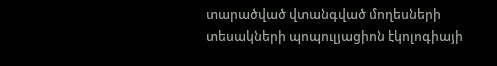տարածված վտանգված մողեսների տեսակների պոպուլյացիոն էկոլոգիայի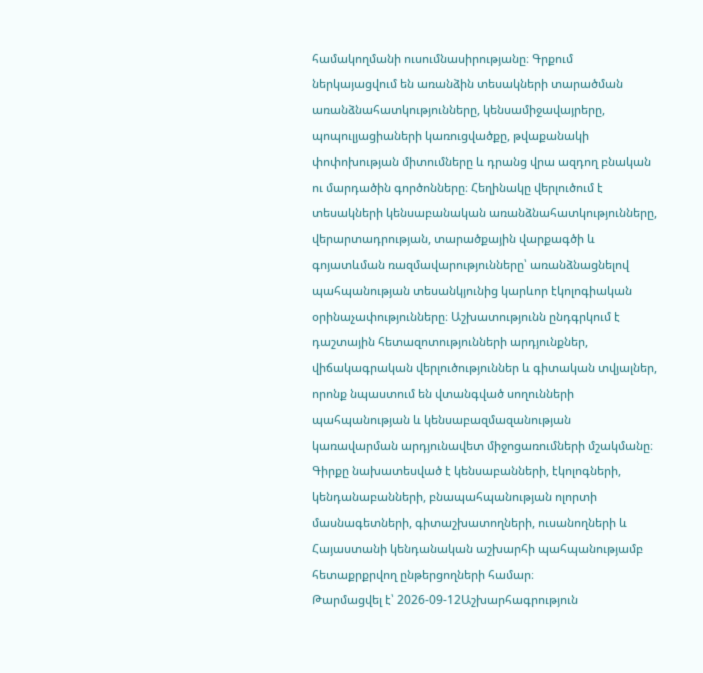համակողմանի ուսումնասիրությանը։ Գրքում ներկայացվում են առանձին տեսակների տարածման առանձնահատկությունները, կենսամիջավայրերը, պոպուլյացիաների կառուցվածքը, թվաքանակի փոփոխության միտումները և դրանց վրա ազդող բնական ու մարդածին գործոնները։ Հեղինակը վերլուծում է տեսակների կենսաբանական առանձնահատկությունները, վերարտադրության, տարածքային վարքագծի և գոյատևման ռազմավարությունները՝ առանձնացնելով պահպանության տեսանկյունից կարևոր էկոլոգիական օրինաչափությունները։ Աշխատությունն ընդգրկում է դաշտային հետազոտությունների արդյունքներ, վիճակագրական վերլուծություններ և գիտական տվյալներ, որոնք նպաստում են վտանգված սողունների պահպանության և կենսաբազմազանության կառավարման արդյունավետ միջոցառումների մշակմանը։ Գիրքը նախատեսված է կենսաբանների, էկոլոգների, կենդանաբանների, բնապահպանության ոլորտի մասնագետների, գիտաշխատողների, ուսանողների և Հայաստանի կենդանական աշխարհի պահպանությամբ հետաքրքրվող ընթերցողների համար։
Թարմացվել է՝ 2026-09-12Աշխարհագրություն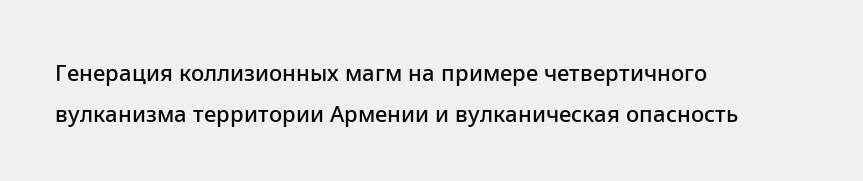Генерация коллизионных магм на примере четвертичного вулканизма территории Армении и вулканическая опасность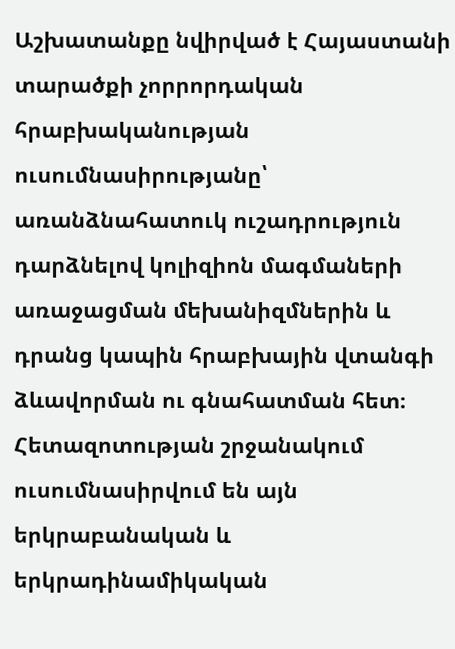Աշխատանքը նվիրված է Հայաստանի տարածքի չորրորդական հրաբխականության ուսումնասիրությանը՝ առանձնահատուկ ուշադրություն դարձնելով կոլիզիոն մագմաների առաջացման մեխանիզմներին և դրանց կապին հրաբխային վտանգի ձևավորման ու գնահատման հետ։ Հետազոտության շրջանակում ուսումնասիրվում են այն երկրաբանական և երկրադինամիկական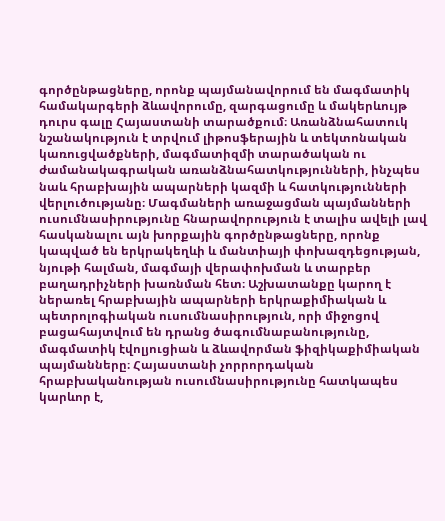գործընթացները, որոնք պայմանավորում են մագմատիկ համակարգերի ձևավորումը, զարգացումը և մակերևույթ դուրս գալը Հայաստանի տարածքում։ Առանձնահատուկ նշանակություն է տրվում լիթոսֆերային և տեկտոնական կառուցվածքների, մագմատիզմի տարածական ու ժամանակագրական առանձնահատկությունների, ինչպես նաև հրաբխային ապարների կազմի և հատկությունների վերլուծությանը։ Մագմաների առաջացման պայմանների ուսումնասիրությունը հնարավորություն է տալիս ավելի լավ հասկանալու այն խորքային գործընթացները, որոնք կապված են երկրակեղևի և մանտիայի փոխազդեցության, նյութի հալման, մագմայի վերափոխման և տարբեր բաղադրիչների խառնման հետ։ Աշխատանքը կարող է ներառել հրաբխային ապարների երկրաքիմիական և պետրոլոգիական ուսումնասիրություն, որի միջոցով բացահայտվում են դրանց ծագումնաբանությունը, մագմատիկ էվոլյուցիան և ձևավորման ֆիզիկաքիմիական պայմանները։ Հայաստանի չորրորդական հրաբխականության ուսումնասիրությունը հատկապես կարևոր է,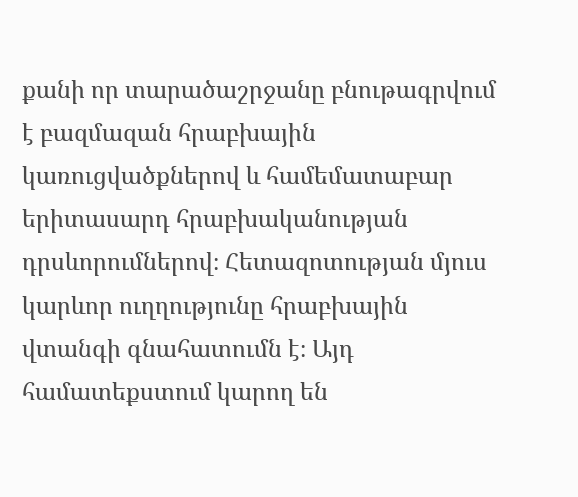քանի որ տարածաշրջանը բնութագրվում է բազմազան հրաբխային կառուցվածքներով և համեմատաբար երիտասարդ հրաբխականության դրսևորումներով։ Հետազոտության մյուս կարևոր ուղղությունը հրաբխային վտանգի գնահատումն է։ Այդ համատեքստում կարող են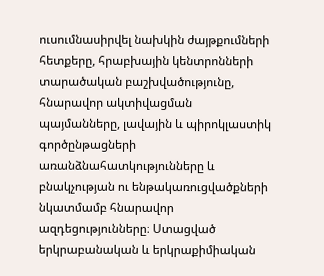ուսումնասիրվել նախկին ժայթքումների հետքերը, հրաբխային կենտրոնների տարածական բաշխվածությունը, հնարավոր ակտիվացման պայմանները, լավային և պիրոկլաստիկ գործընթացների առանձնահատկությունները և բնակչության ու ենթակառուցվածքների նկատմամբ հնարավոր ազդեցությունները։ Ստացված երկրաբանական և երկրաքիմիական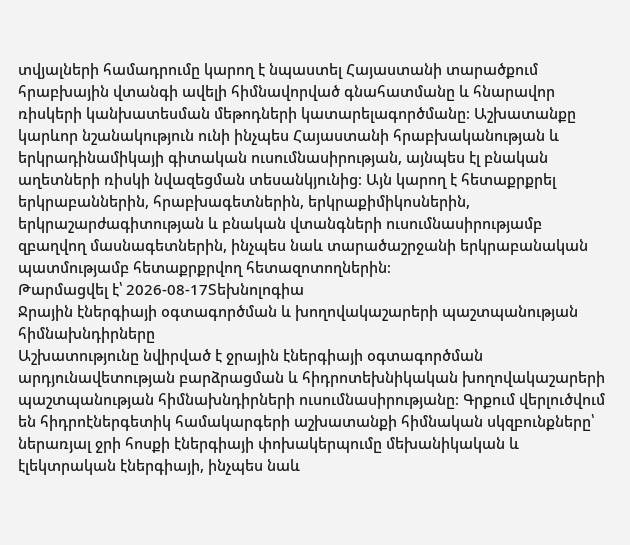տվյալների համադրումը կարող է նպաստել Հայաստանի տարածքում հրաբխային վտանգի ավելի հիմնավորված գնահատմանը և հնարավոր ռիսկերի կանխատեսման մեթոդների կատարելագործմանը։ Աշխատանքը կարևոր նշանակություն ունի ինչպես Հայաստանի հրաբխականության և երկրադինամիկայի գիտական ուսումնասիրության, այնպես էլ բնական աղետների ռիսկի նվազեցման տեսանկյունից։ Այն կարող է հետաքրքրել երկրաբաններին, հրաբխագետներին, երկրաքիմիկոսներին, երկրաշարժագիտության և բնական վտանգների ուսումնասիրությամբ զբաղվող մասնագետներին, ինչպես նաև տարածաշրջանի երկրաբանական պատմությամբ հետաքրքրվող հետազոտողներին։
Թարմացվել է՝ 2026-08-17Տեխնոլոգիա
Ջրային էներգիայի օգտագործման և խողովակաշարերի պաշտպանության հիմնախնդիրները
Աշխատությունը նվիրված է ջրային էներգիայի օգտագործման արդյունավետության բարձրացման և հիդրոտեխնիկական խողովակաշարերի պաշտպանության հիմնախնդիրների ուսումնասիրությանը։ Գրքում վերլուծվում են հիդրոէներգետիկ համակարգերի աշխատանքի հիմնական սկզբունքները՝ ներառյալ ջրի հոսքի էներգիայի փոխակերպումը մեխանիկական և էլեկտրական էներգիայի, ինչպես նաև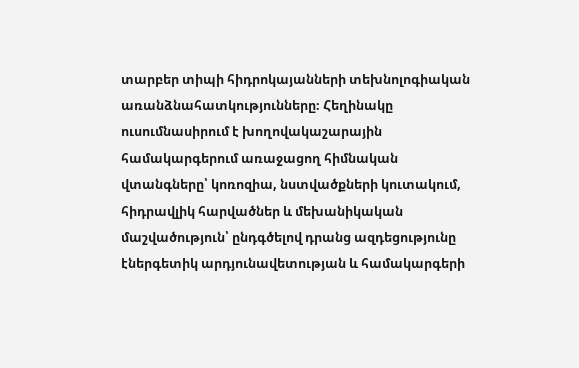տարբեր տիպի հիդրոկայանների տեխնոլոգիական առանձնահատկությունները։ Հեղինակը ուսումնասիրում է խողովակաշարային համակարգերում առաջացող հիմնական վտանգները՝ կոռոզիա, նստվածքների կուտակում, հիդրավլիկ հարվածներ և մեխանիկական մաշվածություն՝ ընդգծելով դրանց ազդեցությունը էներգետիկ արդյունավետության և համակարգերի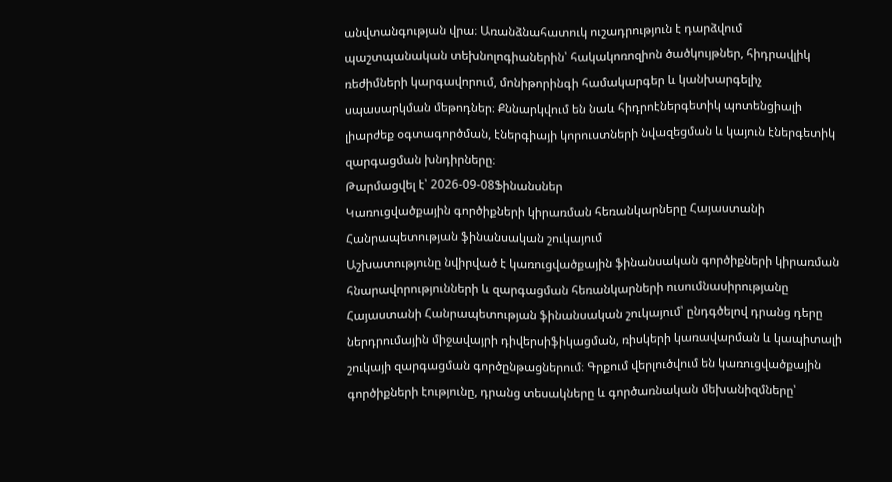անվտանգության վրա։ Առանձնահատուկ ուշադրություն է դարձվում պաշտպանական տեխնոլոգիաներին՝ հակակոռոզիոն ծածկույթներ, հիդրավլիկ ռեժիմների կարգավորում, մոնիթորինգի համակարգեր և կանխարգելիչ սպասարկման մեթոդներ։ Քննարկվում են նաև հիդրոէներգետիկ պոտենցիալի լիարժեք օգտագործման, էներգիայի կորուստների նվազեցման և կայուն էներգետիկ զարգացման խնդիրները։
Թարմացվել է՝ 2026-09-08Ֆինանսներ
Կառուցվածքային գործիքների կիրառման հեռանկարները Հայաստանի Հանրապետության ֆինանսական շուկայում
Աշխատությունը նվիրված է կառուցվածքային ֆինանսական գործիքների կիրառման հնարավորությունների և զարգացման հեռանկարների ուսումնասիրությանը Հայաստանի Հանրապետության ֆինանսական շուկայում՝ ընդգծելով դրանց դերը ներդրումային միջավայրի դիվերսիֆիկացման, ռիսկերի կառավարման և կապիտալի շուկայի զարգացման գործընթացներում։ Գրքում վերլուծվում են կառուցվածքային գործիքների էությունը, դրանց տեսակները և գործառնական մեխանիզմները՝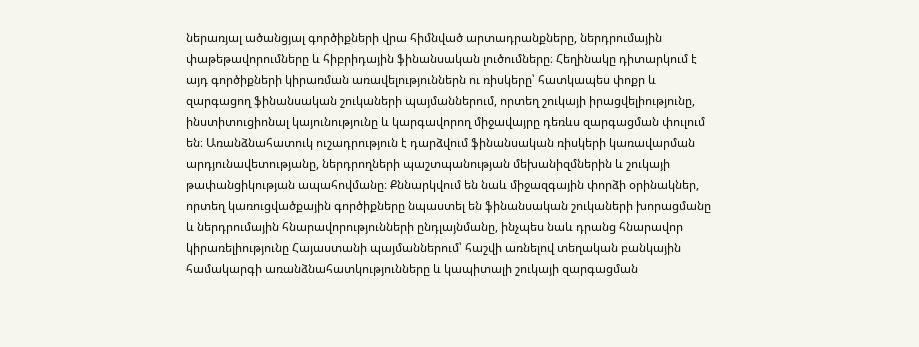ներառյալ ածանցյալ գործիքների վրա հիմնված արտադրանքները, ներդրումային փաթեթավորումները և հիբրիդային ֆինանսական լուծումները։ Հեղինակը դիտարկում է այդ գործիքների կիրառման առավելություններն ու ռիսկերը՝ հատկապես փոքր և զարգացող ֆինանսական շուկաների պայմաններում, որտեղ շուկայի իրացվելիությունը, ինստիտուցիոնալ կայունությունը և կարգավորող միջավայրը դեռևս զարգացման փուլում են։ Առանձնահատուկ ուշադրություն է դարձվում ֆինանսական ռիսկերի կառավարման արդյունավետությանը, ներդրողների պաշտպանության մեխանիզմներին և շուկայի թափանցիկության ապահովմանը։ Քննարկվում են նաև միջազգային փորձի օրինակներ, որտեղ կառուցվածքային գործիքները նպաստել են ֆինանսական շուկաների խորացմանը և ներդրումային հնարավորությունների ընդլայնմանը, ինչպես նաև դրանց հնարավոր կիրառելիությունը Հայաստանի պայմաններում՝ հաշվի առնելով տեղական բանկային համակարգի առանձնահատկությունները և կապիտալի շուկայի զարգացման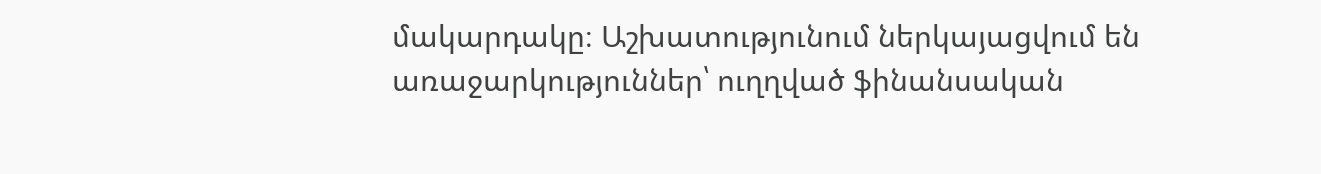մակարդակը։ Աշխատությունում ներկայացվում են առաջարկություններ՝ ուղղված ֆինանսական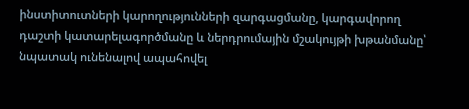ինստիտուտների կարողությունների զարգացմանը, կարգավորող դաշտի կատարելագործմանը և ներդրումային մշակույթի խթանմանը՝ նպատակ ունենալով ապահովել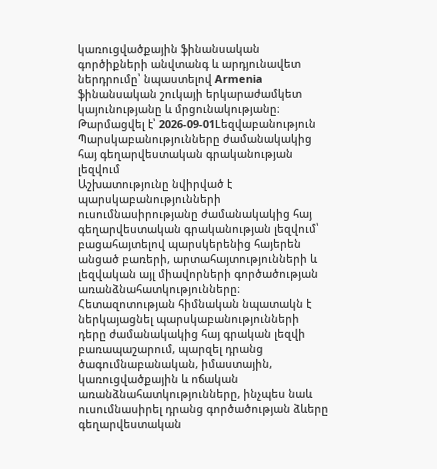կառուցվածքային ֆինանսական գործիքների անվտանգ և արդյունավետ ներդրումը՝ նպաստելով Armenia ֆինանսական շուկայի երկարաժամկետ կայունությանը և մրցունակությանը։
Թարմացվել է՝ 2026-09-01Lեզվաբանություն
Պարսկաբանությունները ժամանակակից հայ գեղարվեստական գրականության լեզվում
Աշխատությունը նվիրված է պարսկաբանությունների ուսումնասիրությանը ժամանակակից հայ գեղարվեստական գրականության լեզվում՝ բացահայտելով պարսկերենից հայերեն անցած բառերի, արտահայտությունների և լեզվական այլ միավորների գործածության առանձնահատկությունները։ Հետազոտության հիմնական նպատակն է ներկայացնել պարսկաբանությունների դերը ժամանակակից հայ գրական լեզվի բառապաշարում, պարզել դրանց ծագումնաբանական, իմաստային, կառուցվածքային և ոճական առանձնահատկությունները, ինչպես նաև ուսումնասիրել դրանց գործածության ձևերը գեղարվեստական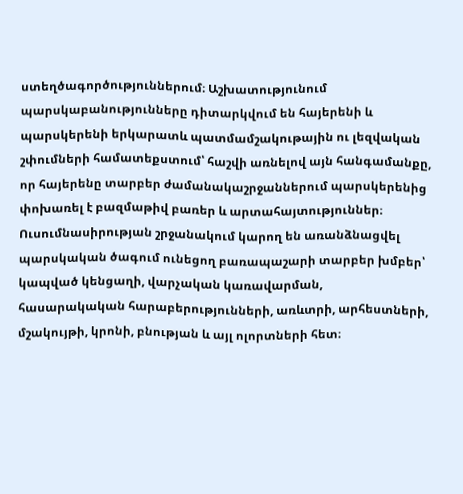ստեղծագործություններում։ Աշխատությունում պարսկաբանությունները դիտարկվում են հայերենի և պարսկերենի երկարատև պատմամշակութային ու լեզվական շփումների համատեքստում՝ հաշվի առնելով այն հանգամանքը, որ հայերենը տարբեր ժամանակաշրջաններում պարսկերենից փոխառել է բազմաթիվ բառեր և արտահայտություններ։ Ուսումնասիրության շրջանակում կարող են առանձնացվել պարսկական ծագում ունեցող բառապաշարի տարբեր խմբեր՝ կապված կենցաղի, վարչական կառավարման, հասարակական հարաբերությունների, առևտրի, արհեստների, մշակույթի, կրոնի, բնության և այլ ոլորտների հետ։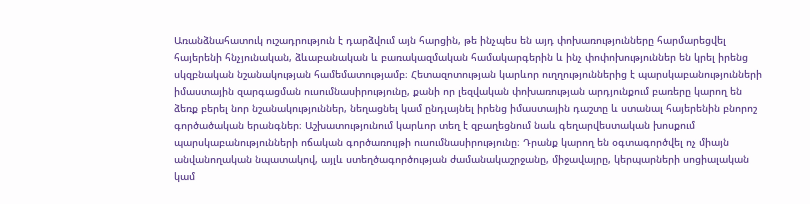Առանձնահատուկ ուշադրություն է դարձվում այն հարցին, թե ինչպես են այդ փոխառությունները հարմարեցվել հայերենի հնչյունական, ձևաբանական և բառակազմական համակարգերին և ինչ փոփոխություններ են կրել իրենց սկզբնական նշանակության համեմատությամբ։ Հետազոտության կարևոր ուղղություններից է պարսկաբանությունների իմաստային զարգացման ուսումնասիրությունը, քանի որ լեզվական փոխառության արդյունքում բառերը կարող են ձեռք բերել նոր նշանակություններ, նեղացնել կամ ընդլայնել իրենց իմաստային դաշտը և ստանալ հայերենին բնորոշ գործածական երանգներ։ Աշխատությունում կարևոր տեղ է զբաղեցնում նաև գեղարվեստական խոսքում պարսկաբանությունների ոճական գործառույթի ուսումնասիրությունը։ Դրանք կարող են օգտագործվել ոչ միայն անվանողական նպատակով, այլև ստեղծագործության ժամանակաշրջանը, միջավայրը, կերպարների սոցիալական կամ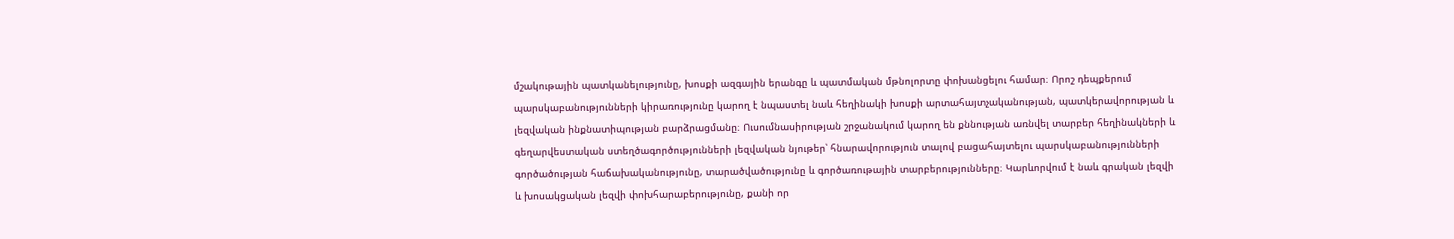մշակութային պատկանելությունը, խոսքի ազգային երանգը և պատմական մթնոլորտը փոխանցելու համար։ Որոշ դեպքերում պարսկաբանությունների կիրառությունը կարող է նպաստել նաև հեղինակի խոսքի արտահայտչականության, պատկերավորության և լեզվական ինքնատիպության բարձրացմանը։ Ուսումնասիրության շրջանակում կարող են քննության առնվել տարբեր հեղինակների և գեղարվեստական ստեղծագործությունների լեզվական նյութեր՝ հնարավորություն տալով բացահայտելու պարսկաբանությունների գործածության հաճախականությունը, տարածվածությունը և գործառութային տարբերությունները։ Կարևորվում է նաև գրական լեզվի և խոսակցական լեզվի փոխհարաբերությունը, քանի որ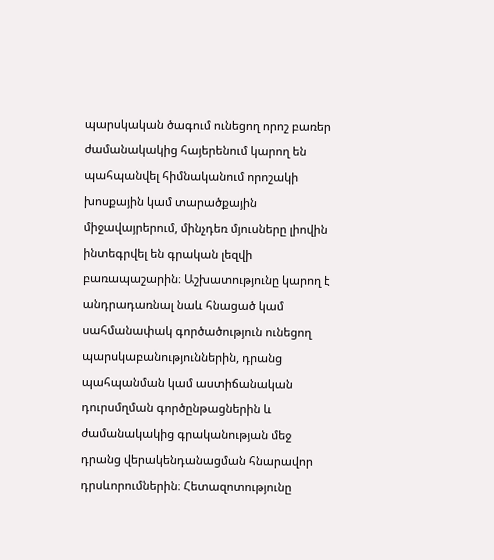պարսկական ծագում ունեցող որոշ բառեր ժամանակակից հայերենում կարող են պահպանվել հիմնականում որոշակի խոսքային կամ տարածքային միջավայրերում, մինչդեռ մյուսները լիովին ինտեգրվել են գրական լեզվի բառապաշարին։ Աշխատությունը կարող է անդրադառնալ նաև հնացած կամ սահմանափակ գործածություն ունեցող պարսկաբանություններին, դրանց պահպանման կամ աստիճանական դուրսմղման գործընթացներին և ժամանակակից գրականության մեջ դրանց վերակենդանացման հնարավոր դրսևորումներին։ Հետազոտությունը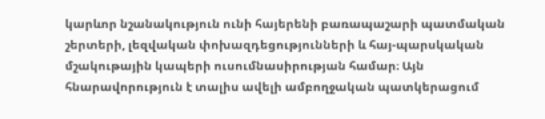կարևոր նշանակություն ունի հայերենի բառապաշարի պատմական շերտերի, լեզվական փոխազդեցությունների և հայ-պարսկական մշակութային կապերի ուսումնասիրության համար։ Այն հնարավորություն է տալիս ավելի ամբողջական պատկերացում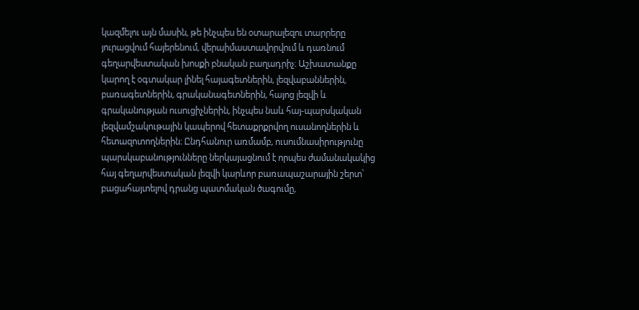կազմելու այն մասին, թե ինչպես են օտարալեզու տարրերը յուրացվում հայերենում, վերաիմաստավորվում և դառնում գեղարվեստական խոսքի բնական բաղադրիչ։ Աշխատանքը կարող է օգտակար լինել հայագետներին, լեզվաբաններին, բառագետներին, գրականագետներին, հայոց լեզվի և գրականության ուսուցիչներին, ինչպես նաև հայ-պարսկական լեզվամշակութային կապերով հետաքրքրվող ուսանողներին և հետազոտողներին։ Ընդհանուր առմամբ, ուսումնասիրությունը պարսկաբանությունները ներկայացնում է որպես ժամանակակից հայ գեղարվեստական լեզվի կարևոր բառապաշարային շերտ՝ բացահայտելով դրանց պատմական ծագումը,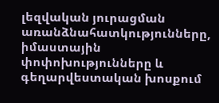լեզվական յուրացման առանձնահատկությունները, իմաստային փոփոխությունները և գեղարվեստական խոսքում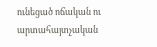ունեցած ոճական ու արտահայտչական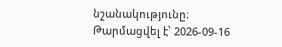նշանակությունը։
Թարմացվել է՝ 2026-09-16